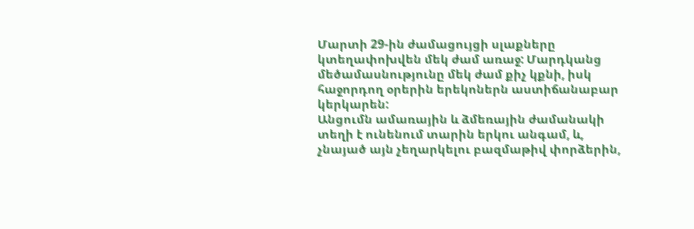Մարտի 29-ին ժամացույցի սլաքները կտեղափոխվեն մեկ ժամ առաջ: Մարդկանց մեծամասնությունը մեկ ժամ քիչ կքնի, իսկ հաջորդող օրերին երեկոներն աստիճանաբար կերկարեն:
Անցումն ամառային և ձմեռային ժամանակի տեղի է ունենում տարին երկու անգամ, և, չնայած այն չեղարկելու բազմաթիվ փորձերին,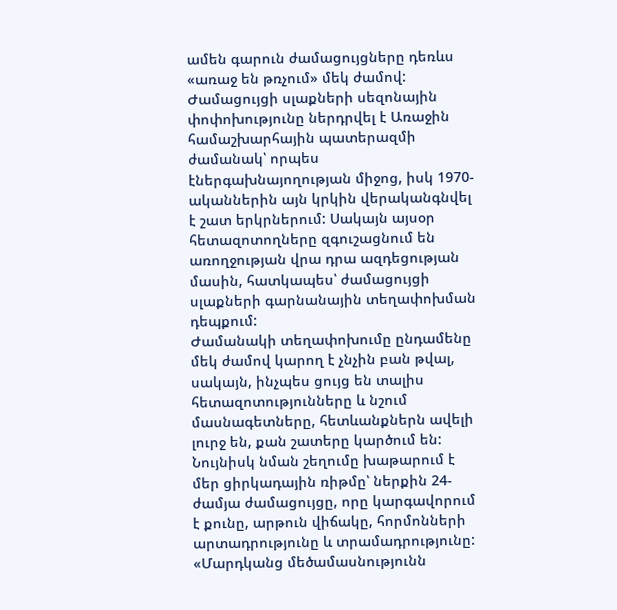ամեն գարուն ժամացույցները դեռևս «առաջ են թռչում» մեկ ժամով:
Ժամացույցի սլաքների սեզոնային փոփոխությունը ներդրվել է Առաջին համաշխարհային պատերազմի ժամանակ՝ որպես էներգախնայողության միջոց, իսկ 1970-ականներին այն կրկին վերականգնվել է շատ երկրներում: Սակայն այսօր հետազոտողները զգուշացնում են առողջության վրա դրա ազդեցության մասին, հատկապես՝ ժամացույցի սլաքների գարնանային տեղափոխման դեպքում:
Ժամանակի տեղափոխումը ընդամենը մեկ ժամով կարող է չնչին բան թվալ, սակայն, ինչպես ցույց են տալիս հետազոտությունները և նշում մասնագետները, հետևանքներն ավելի լուրջ են, քան շատերը կարծում են: Նույնիսկ նման շեղումը խաթարում է մեր ցիրկադային ռիթմը՝ ներքին 24-ժամյա ժամացույցը, որը կարգավորում է քունը, արթուն վիճակը, հորմոնների արտադրությունը և տրամադրությունը:
«Մարդկանց մեծամասնությունն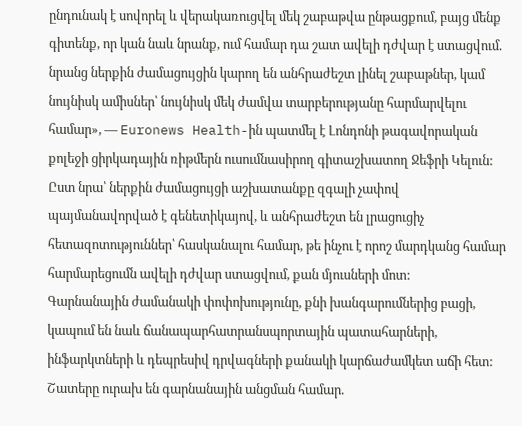ընդունակ է սովորել և վերակառուցվել մեկ շաբաթվա ընթացքում, բայց մենք գիտենք, որ կան նաև նրանք, ում համար դա շատ ավելի դժվար է ստացվում. նրանց ներքին ժամացույցին կարող են անհրաժեշտ լինել շաբաթներ, կամ նույնիսկ ամիսներ՝ նույնիսկ մեկ ժամվա տարբերությանը հարմարվելու համար», — Euronews Health-ին պատմել է Լոնդոնի թագավորական քոլեջի ցիրկադային ռիթմերն ուսումնասիրող գիտաշխատող Ջեֆրի Կելուն:
Ըստ նրա՝ ներքին ժամացույցի աշխատանքը զգալի չափով պայմանավորված է գենետիկայով, և անհրաժեշտ են լրացուցիչ հետազոտություններ՝ հասկանալու համար, թե ինչու է որոշ մարդկանց համար հարմարեցումն ավելի դժվար ստացվում, քան մյուսների մոտ:
Գարնանային ժամանակի փոփոխությունը, քնի խանգարումներից բացի, կապում են նաև ճանապարհատրանսպորտային պատահարների, ինֆարկտների և դեպրեսիվ դրվագների քանակի կարճաժամկետ աճի հետ: Շատերը ուրախ են գարնանային անցման համար.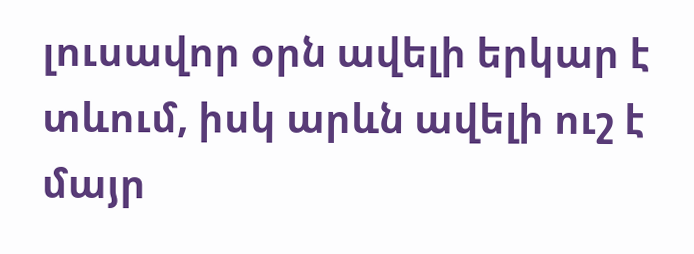լուսավոր օրն ավելի երկար է տևում, իսկ արևն ավելի ուշ է մայր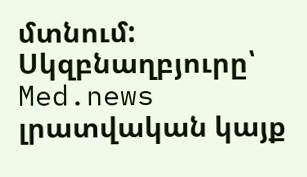մտնում:
Սկզբնաղբյուրը՝ Med.news լրատվական կայք